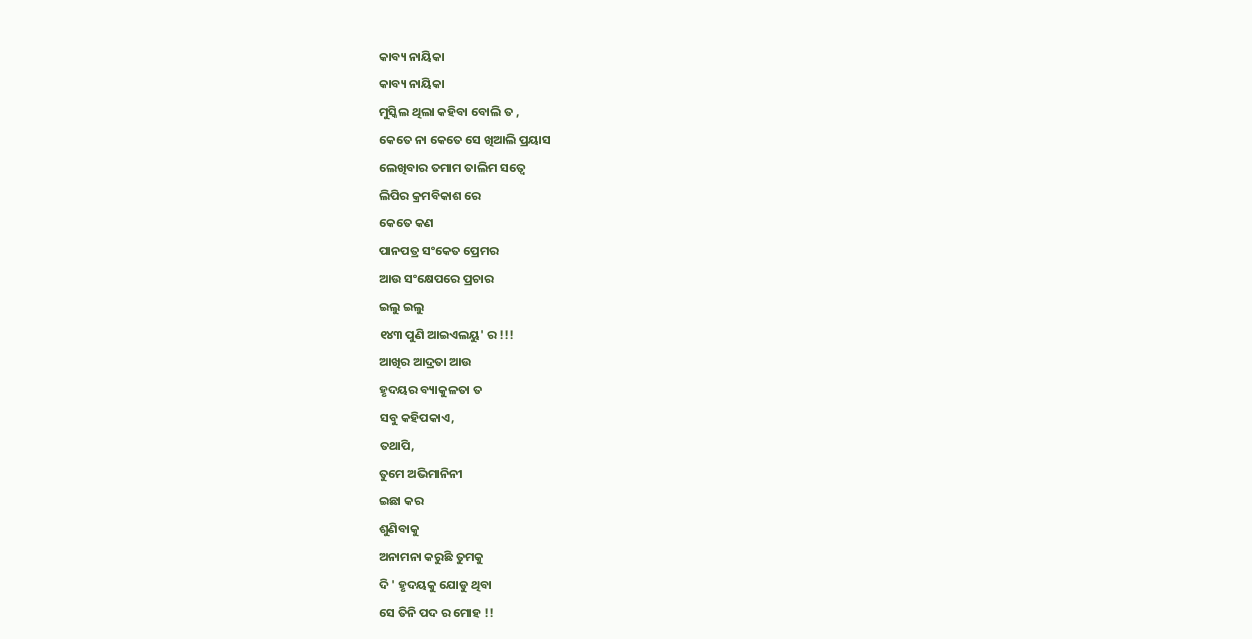କାବ୍ୟ ନାୟିକା
କାବ୍ୟ ନାୟିକା
ମୁସ୍କିଲ ଥିଲା କହିବା ବୋଲି ତ ,
କେତେ ନା କେତେ ସେ ଖିଆଲି ପ୍ରୟାସ
ଲେଖିବାର ତମାମ ତାଲିମ ସତ୍ୱେ
ଲିପିର କ୍ରମବିକାଶ ରେ
କେତେ କଣ
ପାନପତ୍ର ସଂକେତ ପ୍ରେମର
ଆଉ ସଂକ୍ଷେପରେ ପ୍ରଚାର
ଇଲୁ ଇଲୁ
୧୪୩ ପୁଣି ଆଇଏଲୟୁ' ର !!!
ଆଖିର ଆଦ୍ରତା ଆଉ
ହୃଦୟର ବ୍ୟାକୁଳତା ତ
ସବୁ କହିପକାଏ,
ତଥାପି,
ତୁମେ ଅଭିମାନିନୀ
ଇଛା କର
ଶୁଣିବାକୁ
ଅନାମନା କରୁଛି ତୁମକୁ
ଦି ' ହୃଦୟକୁ ଯୋଡୁ ଥିବା
ସେ ତିନି ପଦ ର ମୋହ !!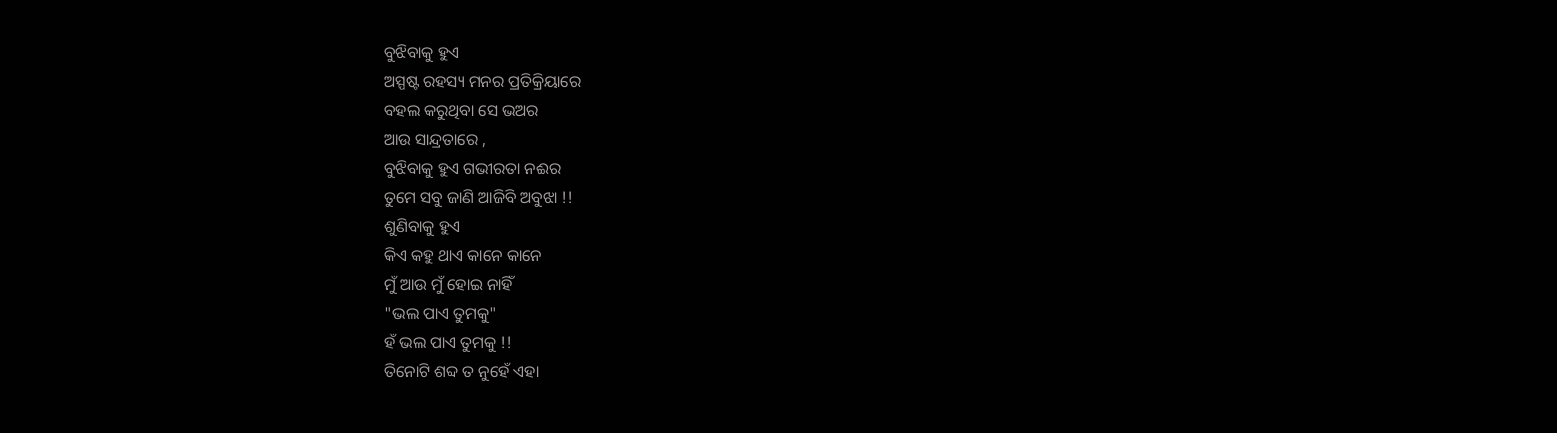ବୁଝିବାକୁ ହୁଏ
ଅସ୍ପଷ୍ଟ ରହସ୍ୟ ମନର ପ୍ରତିକ୍ରିୟାରେ
ବହଲ କରୁଥିବା ସେ ଭଅର
ଆଉ ସାନ୍ଦ୍ରତାରେ ,
ବୁଝିବାକୁ ହୁଏ ଗଭୀରତା ନଈର
ତୁମେ ସବୁ ଜାଣି ଆଜିବି ଅବୁଝା !!
ଶୁଣିବାକୁ ହୁଏ
କିଏ କହୁ ଥାଏ କାନେ କାନେ
ମୁଁ ଆଉ ମୁଁ ହୋଇ ନାହିଁ
"ଭଲ ପାଏ ତୁମକୁ"
ହଁ ଭଲ ପାଏ ତୁମକୁ !!
ତିନୋଟି ଶବ୍ଦ ତ ନୁହେଁ ଏହା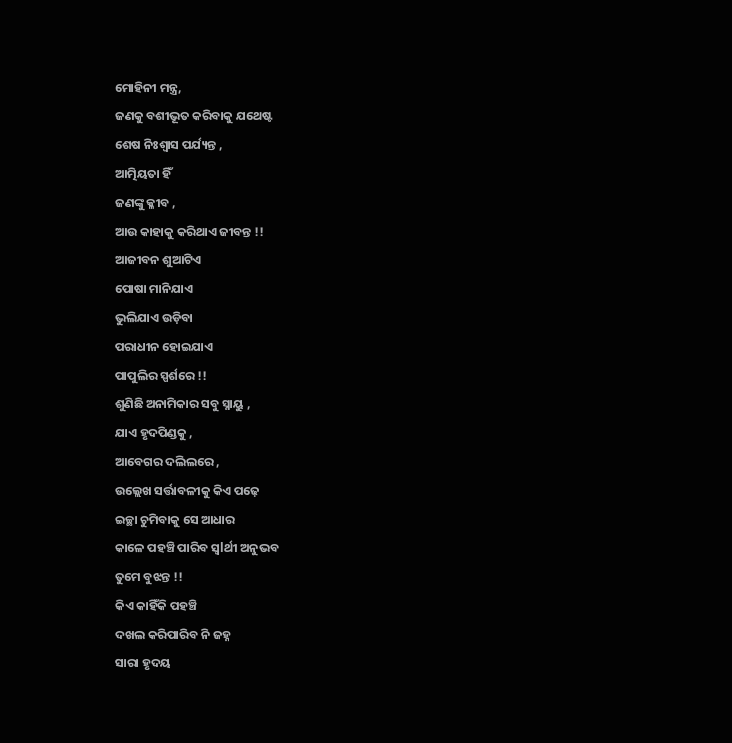ମୋହିନୀ ମନ୍ତ୍ର,
ଜଣକୁ ବଶୀଭୂତ କରିବାକୁ ଯଥେଷ୍ଟ
ଶେଷ ନିଃଶ୍ୱାସ ପର୍ଯ୍ୟନ୍ତ ,
ଆତ୍ମିୟତା ହିଁ
ଜଣଙ୍କୁ କ୍ଳୀବ ,
ଆଉ କାହାକୁ କରିଥାଏ ଜୀବନ୍ତ !!
ଆଜୀବନ ଶୁଆଟିଏ
ପୋଷା ମାନିଯାଏ
ଭୁଲିଯାଏ ଉଡ଼ିବା
ପରାଧୀନ ହୋଇଯାଏ
ପାପୁଲିର ସ୍ପର୍ଶରେ !!
ଶୁଣିଛି ଅନାମିକାର ସବୁ ସ୍ନାୟୁ ,
ଯାଏ ହୃଦପିଣ୍ଡକୁ ,
ଆବେଗର ଦଲିଲରେ ,
ଉଲ୍ଲେଖ ସର୍ତ୍ତାବଳୀକୁ କିଏ ପଢ଼େ
ଇଚ୍ଛା ଚୁମିବାକୁ ସେ ଆଧାର
କାଳେ ପହଞ୍ଚି ପାରିବ ସ୍ୱlର୍ଥୀ ଅନୁଭବ
ତୁମେ ବୁଝନ୍ତ !!
କିଏ କାହିଁକି ପହଞ୍ଚି
ଦଖଲ କରିପାରିବ ନି ଜହ୍ନ
ସାରା ହୃଦୟ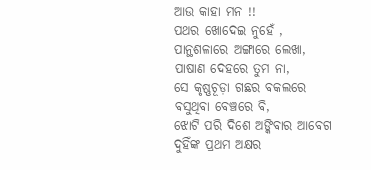ଆଉ କାହା ମନ !!
ପଥର ଖୋଦେଇ ନୁହେଁ ,
ପାନ୍ଥଶଳାରେ ଅଙ୍ଗାରେ ଲେଖା,
ପାଷାଣ ଦେହରେ ତୁମ ନା,
ସେ କୃଷ୍ଣଚୂଡ଼ା ଗଛର ବକଲରେ
ବସୁଥିବା ବେଞ୍ଚରେ ବି,
ଝୋଟି ପରି ଦିଶେ ଅଙ୍କିବାର ଆବେଗ
ଦୁହିଁଙ୍କ ପ୍ରଥମ ଅକ୍ଷର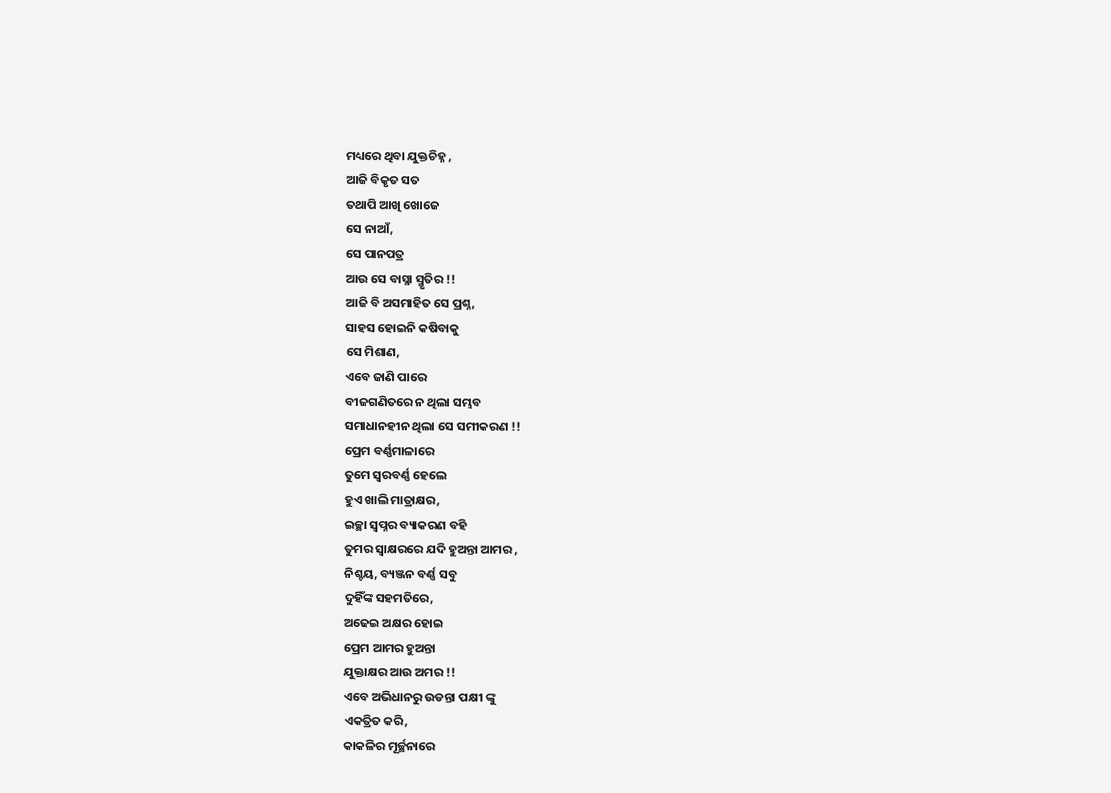ମଧ୍ୟରେ ଥିବା ଯୁକ୍ତଚିହ୍ନ ,
ଆଜି ବିକୃତ ସତ
ତଥାପି ଆଖି ଖୋଜେ
ସେ ନାଆଁ,
ସେ ପାନପତ୍ର
ଆଉ ସେ ବାସ୍ନା ସ୍ମୃତିର !!
ଆଜି ବି ଅସମାହିତ ସେ ପ୍ରଶ୍ନ,
ସାହସ ହୋଇନି କଷିବାକୁ
ସେ ମିଶାଣ,
ଏବେ ଜାଣି ପାରେ
ବୀଜଗଣିତରେ ନ ଥିଲା ସମ୍ଭବ
ସମାଧାନହୀନ ଥିଲା ସେ ସମୀକରଣ !!
ପ୍ରେମ ବର୍ଣ୍ଣମାଳାରେ
ତୁମେ ସ୍ୱରବର୍ଣ୍ଣ ହେଲେ
ହୁଏ ଖାଲି ମାତ୍ରାକ୍ଷର,
ଇଚ୍ଛା ସ୍ୱପ୍ନର ବ୍ୟାକରଣ ବହି
ତୁମର ସ୍ବାକ୍ଷରରେ ଯଦି ହୁଅନ୍ତା ଆମର ,
ନିଶ୍ଚୟ, ବ୍ୟଞ୍ଜନ ବର୍ଣ୍ଣ ସବୁ
ଦୁହିଁଙ୍କ ସହମତିରେ,
ଅଢେଇ ଅକ୍ଷର ହୋଇ
ପ୍ରେମ ଆମର ହୁଅନ୍ତା
ଯୁକ୍ତାକ୍ଷର ଆଉ ଅମର !!
ଏବେ ଅଭିଧାନରୁ ଉଡନ୍ତା ପକ୍ଷୀ ଙ୍କୁ
ଏକତ୍ରିତ କରି,
କାକଳିର ମୂର୍ଚ୍ଛନାରେ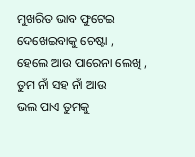ମୁଖରିତ ଭାବ ଫୁଟେଇ
ଦେଖେଇବାକୁ ଚେଷ୍ଟା ,
ହେଲେ ଆଉ ପାରେନା ଲେଖି ,
ତୁମ ନାଁ ସହ ନାଁ ଆଉ
ଭଲ ପାଏ ତୁମକୁ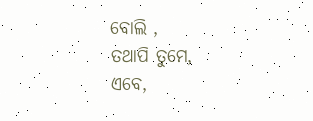ବୋଲି ,
ତଥାପି ତୁମେ,
ଏବେ,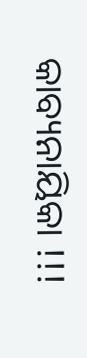କାବ୍ୟନାୟିକା !!!